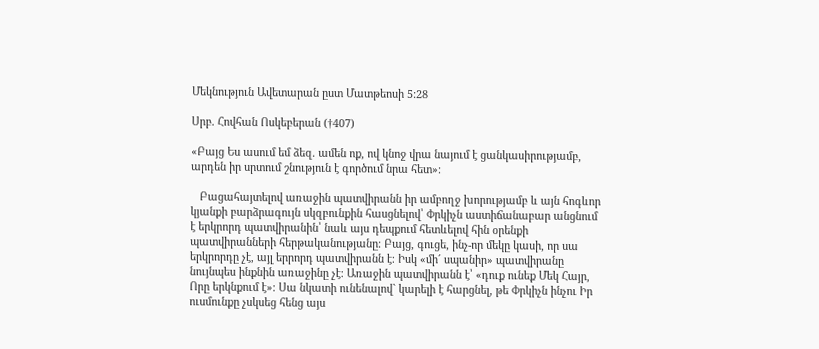Մեկնություն Ավետարան ըստ Մատթեոսի 5:28

Սրբ. Հովհան Ոսկեբերան (†407)

«Բայց Ես ասում եմ ձեզ. ամեն ոք, ով կնոջ վրա նայում է ցանկասիրությամբ, արդեն իր սրտում շնություն է գործում նրա հետ»։

   Բացահայտելով առաջին պատվիրանն իր ամբողջ խորությամբ և այն հոգևոր կյանքի բարձրագույն սկզբունքին հասցնելով՝ Փրկիչն աստիճանաբար անցնում է երկրորդ պատվիրանին՝ նաև այս դեպքում հետևելով հին օրենքի պատվիրանների հերթականությանը։ Բայց, գուցե, ինչ-որ մեկը կասի, որ սա երկրորդը չէ, այլ երրորդ պատվիրանն է։ Իսկ «մի´ սպանիր» պատվիրանը նույնպես ինքնին առաջինը չէ։ Առաջին պատվիրանն է՝ «դուք ունեք Մեկ Հայր, Որը երկնքում է»։ Սա նկատի ունենալով` կարելի է հարցնել, թե Փրկիչն ինչու Իր ուսմունքը չսկսեց հենց այս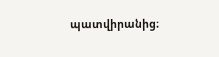պատվիրանից։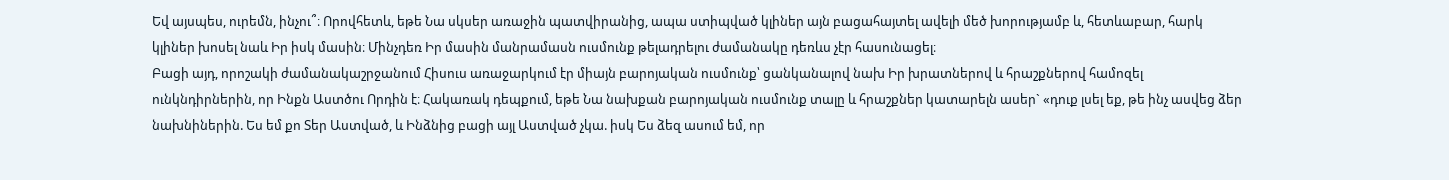Եվ այսպես, ուրեմն, ինչու՞։ Որովհետև, եթե Նա սկսեր առաջին պատվիրանից, ապա ստիպված կլիներ այն բացահայտել ավելի մեծ խորությամբ և, հետևաբար, հարկ կլիներ խոսել նաև Իր իսկ մասին։ Մինչդեռ Իր մասին մանրամասն ուսմունք թելադրելու ժամանակը դեռևս չէր հասունացել։
Բացի այդ, որոշակի ժամանակաշրջանում Հիսուս առաջարկում էր միայն բարոյական ուսմունք՝ ցանկանալով նախ Իր խրատներով և հրաշքներով համոզել ունկնդիրներին, որ Ինքն Աստծու Որդին է։ Հակառակ դեպքում, եթե Նա նախքան բարոյական ուսմունք տալը և հրաշքներ կատարելն ասեր` «դուք լսել եք, թե ինչ ասվեց ձեր նախնիներին. Ես եմ քո Տեր Աստված, և Ինձնից բացի այլ Աստված չկա. իսկ Ես ձեզ ասում եմ, որ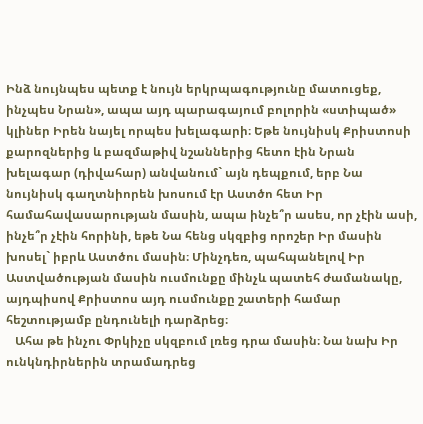Ինձ նույնպես պետք է նույն երկրպագությունը մատուցեք, ինչպես Նրան», ապա այդ պարագայում բոլորին «ստիպած» կլիներ Իրեն նայել որպես խելագարի։ Եթե նույնիսկ Քրիստոսի քարոզներից և բազմաթիվ նշաններից հետո էին Նրան խելագար (դիվահար) անվանում` այն դեպքում, երբ Նա նույնիսկ գաղտնիորեն խոսում էր Աստծո հետ Իր համահավասարության մասին, ապա ինչե՞ր ասես, որ չէին ասի, ինչե՞ր չէին հորինի, եթե Նա հենց սկզբից որոշեր Իր մասին խոսել` իբրև Աստծու մասին։ Մինչդեռ, պահպանելով Իր Աստվածության մասին ուսմունքը մինչև պատեհ ժամանակը, այդպիսով Քրիստոս այդ ուսմունքը շատերի համար հեշտությամբ ընդունելի դարձրեց։
   Ահա թե ինչու Փրկիչը սկզբում լռեց դրա մասին։ Նա նախ Իր ունկնդիրներին տրամադրեց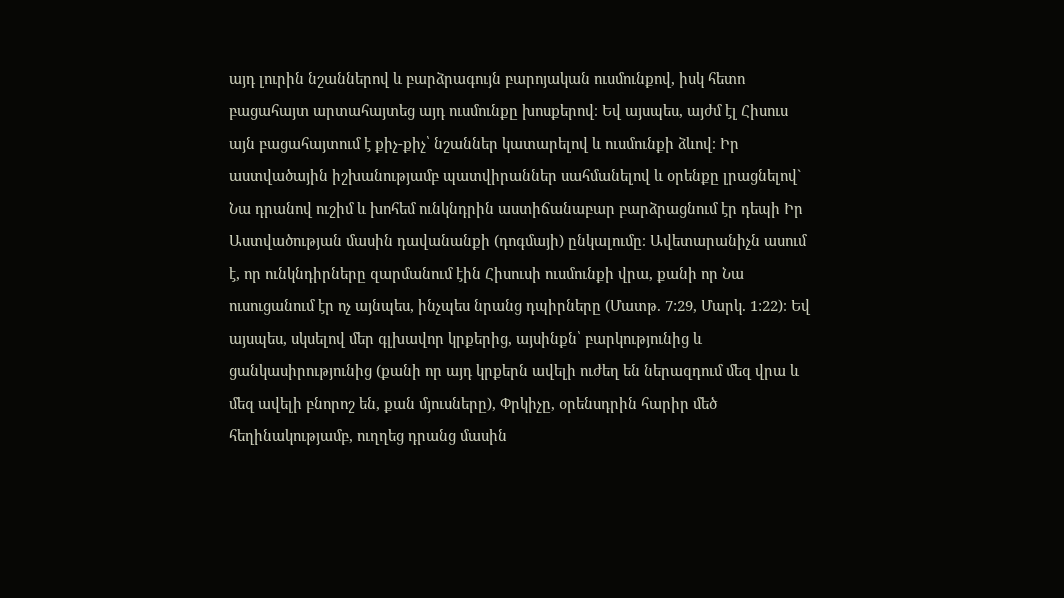այդ լուրին նշաններով և բարձրագույն բարոյական ուսմունքով, իսկ հետո բացահայտ արտահայտեց այդ ուսմունքը խոսքերով։ Եվ այսպես, այժմ էլ Հիսուս այն բացահայտում է քիչ-քիչ՝ նշաններ կատարելով և ուսմունքի ձևով։ Իր աստվածային իշխանությամբ պատվիրաններ սահմանելով և օրենքը լրացնելով` Նա դրանով ուշիմ և խոհեմ ունկնդրին աստիճանաբար բարձրացնում էր դեպի Իր Աստվածության մասին դավանանքի (դոգմայի) ընկալումը։ Ավետարանիչն ասում է, որ ունկնդիրները զարմանում էին Հիսուսի ուսմունքի վրա, քանի որ Նա ուսուցանում էր ոչ այնպես, ինչպես նրանց դպիրները (Մատթ. 7:29, Մարկ. 1:22)։ Եվ այսպես, սկսելով մեր գլխավոր կրքերից, այսինքն՝ բարկությունից և ցանկասիրությունից (քանի որ այդ կրքերն ավելի ուժեղ են ներազդում մեզ վրա և մեզ ավելի բնորոշ են, քան մյուսները), Փրկիչը, օրենսդրին հարիր մեծ հեղինակությամբ, ուղղեց դրանց մասին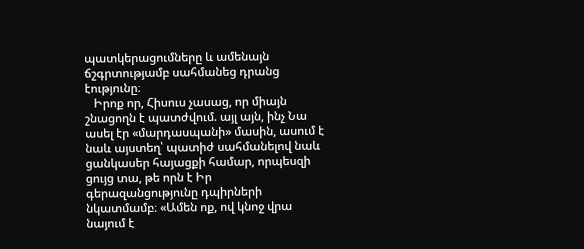պատկերացումները և ամենայն ճշգրտությամբ սահմանեց դրանց էությունը։
   Իրոք որ, Հիսուս չասաց, որ միայն շնացողն է պատժվում. այլ այն, ինչ Նա ասել էր «մարդասպանի» մասին, ասում է նաև այստեղ՝ պատիժ սահմանելով նաև ցանկասեր հայացքի համար, որպեսզի ցույց տա, թե որն է Իր գերազանցությունը դպիրների նկատմամբ։ «Ամեն ոք, ով կնոջ վրա նայում է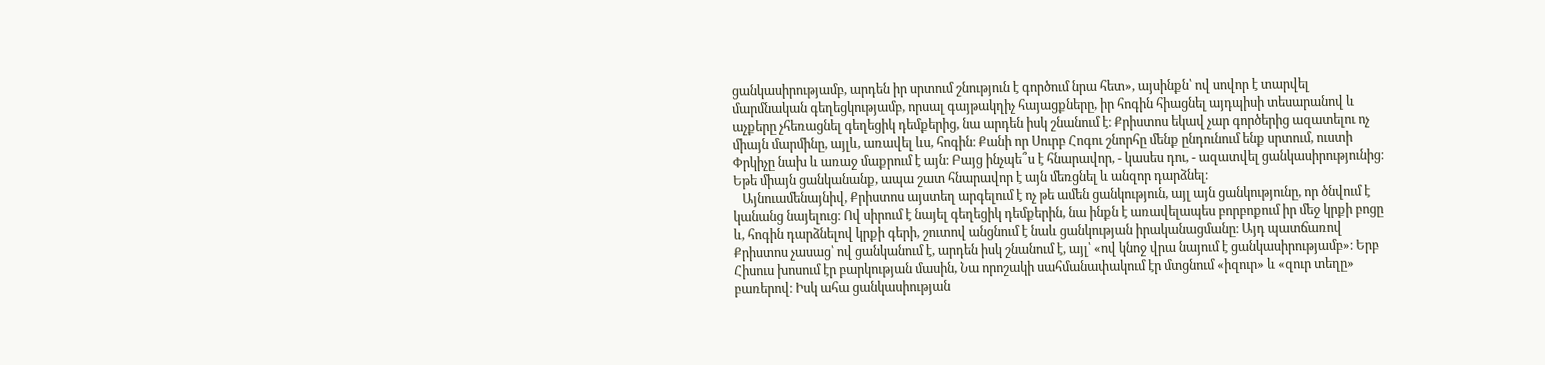ցանկասիրությամբ, արդեն իր սրտում շնություն է գործում նրա հետ», այսինքն՝ ով սովոր է տարվել մարմնական գեղեցկությամբ, որսալ գայթակղիչ հայացքները, իր հոգին հիացնել այդպիսի տեսարանով և աչքերը չհեռացնել գեղեցիկ դեմքերից, նա արդեն իսկ շնանում է։ Քրիստոս եկավ չար գործերից ազատելու ոչ միայն մարմինը, այլև, առավել ևս, հոգին։ Քանի որ Սուրբ Հոգու շնորհը մենք ընդունում ենք սրտում, ուստի Փրկիչը նախ և առաջ մաքրում է այն։ Բայց ինչպե՞ս է հնարավոր, - կասես դու, - ազատվել ցանկասիրությունից։ Եթե միայն ցանկանանք, ապա շատ հնարավոր է այն մեռցնել և անզոր դարձնել։
   Այնուամենայնիվ, Քրիստոս այստեղ արգելում է ոչ թե ամեն ցանկություն, այլ այն ցանկությունը, որ ծնվում է կանանց նայելուց։ Ով սիրում է նայել գեղեցիկ դեմքերին, նա ինքն է առավելապես բորբոքում իր մեջ կրքի բոցը և, հոգին դարձնելով կրքի գերի, շուտով անցնում է նաև ցանկության իրականացմանը։ Այդ պատճառով Քրիստոս չասաց՝ ով ցանկանում է, արդեն իսկ շնանում է, այլ՝ «ով կնոջ վրա նայում է ցանկասիրությամբ»։ Երբ Հիսուս խոսում էր բարկության մասին, Նա որոշակի սահմանափակում էր մտցնում «իզուր» և «զուր տեղը» բառերով։ Իսկ ահա ցանկասիության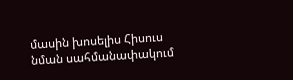մասին խոսելիս Հիսուս նման սահմանափակում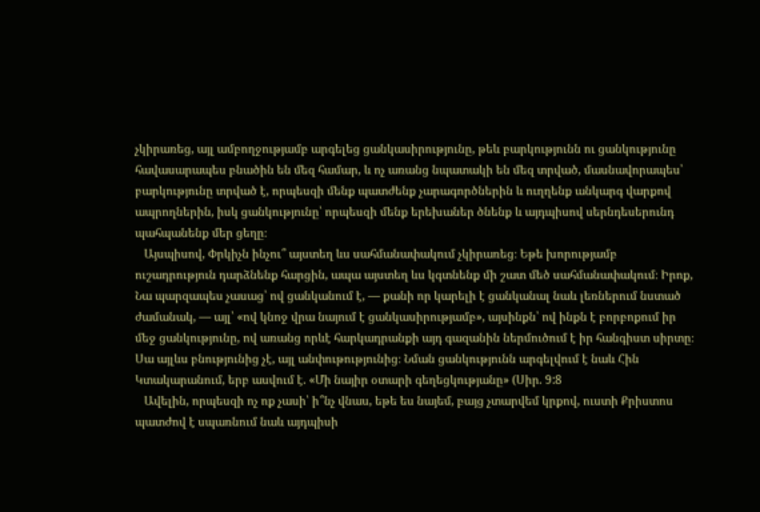չկիրառեց, այլ ամբողջությամբ արգելեց ցանկասիրությունը, թեև բարկությունն ու ցանկությունը հավասարապես բնածին են մեզ համար, և ոչ առանց նպատակի են մեզ տրված, մասնավորապես՝ բարկությունը տրված է, որպեսզի մենք պատժենք չարագործներին և ուղղենք անկարգ վարքով ապրողներին, իսկ ցանկությունը՝ որպեսզի մենք երեխաներ ծնենք և այդպիսով սերնդեսերունդ պահպանենք մեր ցեղը։
   Այսպիսով, Փրկիչն ինչու՞ այստեղ ևս սահմանափակում չկիրառեց։ Եթե խորությամբ ուշադրություն դարձնենք հարցին, ապա այստեղ ևս կգտնենք մի շատ մեծ սահմանափակում։ Իրոք, Նա պարզապես չասաց՝ ով ցանկանում է, — քանի որ կարելի է ցանկանալ նաև լեռներում նստած ժամանակ, — այլ՝ «ով կնոջ վրա նայում է ցանկասիրությամբ», այսինքն՝ ով ինքն է բորբոքում իր մեջ ցանկությունը, ով առանց որևէ հարկադրանքի այդ գազանին ներմուծում է իր հանգիստ սիրտը։ Սա այլևս բնությունից չէ, այլ անփութությունից։ Նման ցանկությունն արգելվում է նաև Հին Կտակարանում, երբ ասվում է. «Մի նայիր օտարի գեղեցկությանը» (Սիր. 9:8
   Ավելին, որպեսզի ոչ ոք չասի՝ ի՞նչ վնաս, եթե ես նայեմ, բայց չտարվեմ կրքով, ուստի Քրիստոս պատժով է սպառնում նաև այդպիսի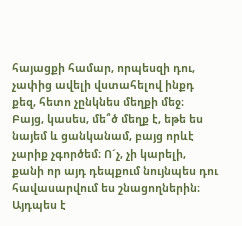հայացքի համար, որպեսզի դու, չափից ավելի վստահելով ինքդ քեզ, հետո չընկնես մեղքի մեջ։ Բայց, կասես, մե՞ծ մեղք է, եթե ես նայեմ և ցանկանամ, բայց որևէ չարիք չգործեմ։ Ո´չ, չի կարելի, քանի որ այդ դեպքում նույնպես դու հավասարվում ես շնացողներին։ Այդպես է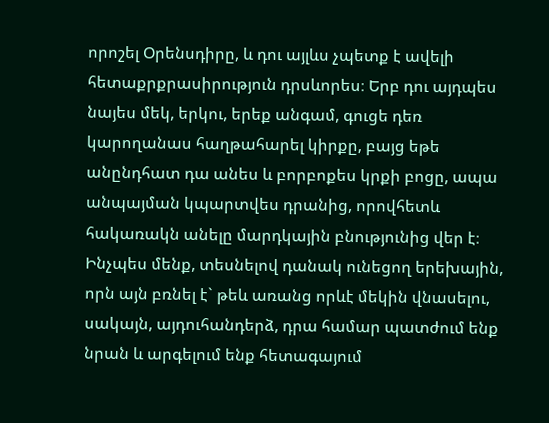որոշել Օրենսդիրը, և դու այլևս չպետք է ավելի հետաքրքրասիրություն դրսևորես։ Երբ դու այդպես նայես մեկ, երկու, երեք անգամ, գուցե դեռ կարողանաս հաղթահարել կիրքը, բայց եթե անընդհատ դա անես և բորբոքես կրքի բոցը, ապա անպայման կպարտվես դրանից, որովհետև հակառակն անելը մարդկային բնությունից վեր է։ Ինչպես մենք, տեսնելով դանակ ունեցող երեխային, որն այն բռնել է` թեև առանց որևէ մեկին վնասելու, սակայն, այդուհանդերձ, դրա համար պատժում ենք նրան և արգելում ենք հետագայում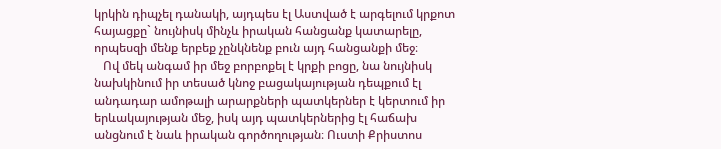կրկին դիպչել դանակի, այդպես էլ Աստված է արգելում կրքոտ հայացքը` նույնիսկ մինչև իրական հանցանք կատարելը, որպեսզի մենք երբեք չընկնենք բուն այդ հանցանքի մեջ։
   Ով մեկ անգամ իր մեջ բորբոքել է կրքի բոցը, նա նույնիսկ նախկինում իր տեսած կնոջ բացակայության դեպքում էլ անդադար ամոթալի արարքների պատկերներ է կերտում իր երևակայության մեջ, իսկ այդ պատկերներից էլ հաճախ անցնում է նաև իրական գործողության։ Ուստի Քրիստոս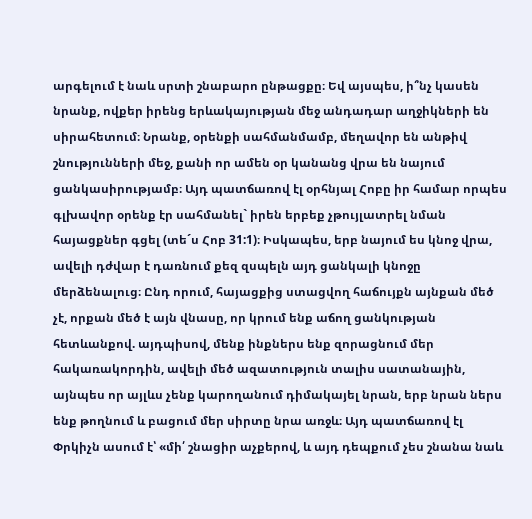արգելում է նաև սրտի շնաբարո ընթացքը։ Եվ այսպես, ի՞նչ կասեն նրանք, ովքեր իրենց երևակայության մեջ անդադար աղջիկների են սիրահետում։ Նրանք, օրենքի սահմանմամբ, մեղավոր են անթիվ շնությունների մեջ, քանի որ ամեն օր կանանց վրա են նայում ցանկասիրությամբ։ Այդ պատճառով էլ օրհնյալ Հոբը իր համար որպես գլխավոր օրենք էր սահմանել` իրեն երբեք չթույլատրել նման հայացքներ գցել (տե´ս Հոբ 31:1)։ Իսկապես, երբ նայում ես կնոջ վրա, ավելի դժվար է դառնում քեզ զսպելն այդ ցանկալի կնոջը մերձենալուց։ Ընդ որում, հայացքից ստացվող հաճույքն այնքան մեծ չէ, որքան մեծ է այն վնասը, որ կրում ենք աճող ցանկության հետևանքով. այդպիսով, մենք ինքներս ենք զորացնում մեր հակառակորդին, ավելի մեծ ազատություն տալիս սատանային, այնպես որ այլևս չենք կարողանում դիմակայել նրան, երբ նրան ներս ենք թողնում և բացում մեր սիրտը նրա առջև։ Այդ պատճառով էլ Փրկիչն ասում է՝ «մի՛ շնացիր աչքերով, և այդ դեպքում չես շնանա նաև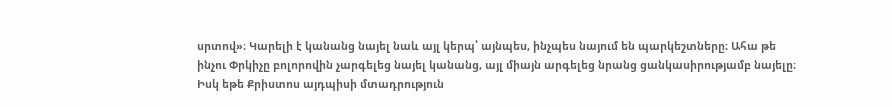սրտով»։ Կարելի է կանանց նայել նաև այլ կերպ՝ այնպես, ինչպես նայում են պարկեշտները։ Ահա թե ինչու Փրկիչը բոլորովին չարգելեց նայել կանանց, այլ միայն արգելեց նրանց ցանկասիրությամբ նայելը։ Իսկ եթե Քրիստոս այդպիսի մտադրություն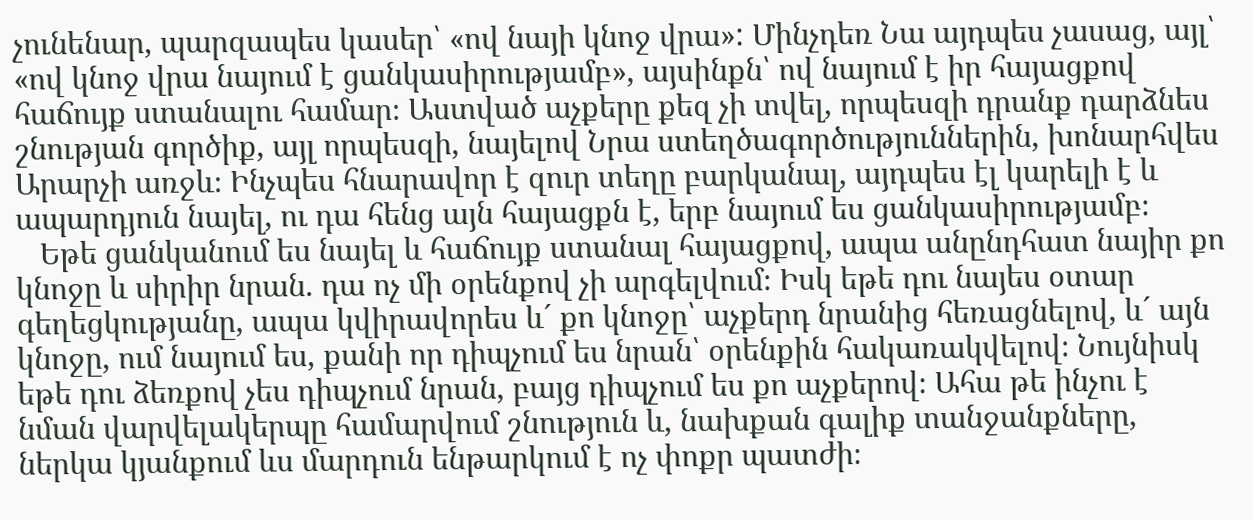չունենար, պարզապես կասեր՝ «ով նայի կնոջ վրա»: Մինչդեռ Նա այդպես չասաց, այլ՝ «ով կնոջ վրա նայում է ցանկասիրությամբ», այսինքն՝ ով նայում է իր հայացքով հաճույք ստանալու համար։ Աստված աչքերը քեզ չի տվել, որպեսզի դրանք դարձնես շնության գործիք, այլ որպեսզի, նայելով Նրա ստեղծագործություններին, խոնարհվես Արարչի առջև։ Ինչպես հնարավոր է զուր տեղը բարկանալ, այդպես էլ կարելի է և ապարդյուն նայել, ու դա հենց այն հայացքն է, երբ նայում ես ցանկասիրությամբ։
   Եթե ցանկանում ես նայել և հաճույք ստանալ հայացքով, ապա անընդհատ նայիր քո կնոջը և սիրիր նրան. դա ոչ մի օրենքով չի արգելվում։ Իսկ եթե դու նայես օտար գեղեցկությանը, ապա կվիրավորես և´ քո կնոջը՝ աչքերդ նրանից հեռացնելով, և´ այն կնոջը, ում նայում ես, քանի որ դիպչում ես նրան՝ օրենքին հակառակվելով։ Նույնիսկ եթե դու ձեռքով չես դիպչում նրան, բայց դիպչում ես քո աչքերով։ Ահա թե ինչու է նման վարվելակերպը համարվում շնություն և, նախքան գալիք տանջանքները, ներկա կյանքում ևս մարդուն ենթարկում է ոչ փոքր պատժի։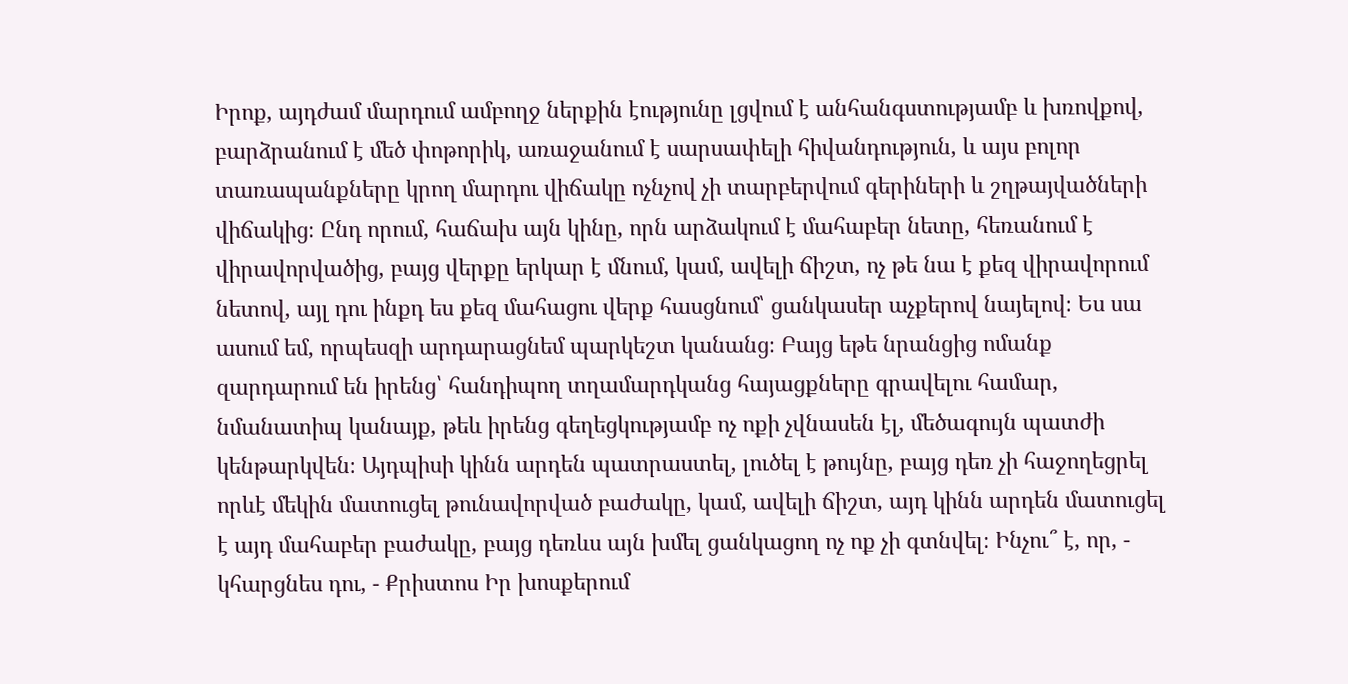Իրոք, այդժամ մարդում ամբողջ ներքին էությունը լցվում է անհանգստությամբ և խռովքով, բարձրանում է մեծ փոթորիկ, առաջանում է սարսափելի հիվանդություն, և այս բոլոր տառապանքները կրող մարդու վիճակը ոչնչով չի տարբերվում գերիների և շղթայվածների վիճակից։ Ընդ որում, հաճախ այն կինը, որն արձակում է մահաբեր նետը, հեռանում է վիրավորվածից, բայց վերքը երկար է մնում, կամ, ավելի ճիշտ, ոչ թե նա է քեզ վիրավորում նետով, այլ դու ինքդ ես քեզ մահացու վերք հասցնում՝ ցանկասեր աչքերով նայելով։ Ես սա ասում եմ, որպեսզի արդարացնեմ պարկեշտ կանանց։ Բայց եթե նրանցից ոմանք զարդարում են իրենց՝ հանդիպող տղամարդկանց հայացքները գրավելու համար, նմանատիպ կանայք, թեև իրենց գեղեցկությամբ ոչ ոքի չվնասեն էլ, մեծագույն պատժի կենթարկվեն։ Այդպիսի կինն արդեն պատրաստել, լուծել է թույնը, բայց դեռ չի հաջողեցրել որևէ մեկին մատուցել թունավորված բաժակը, կամ, ավելի ճիշտ, այդ կինն արդեն մատուցել է այդ մահաբեր բաժակը, բայց դեռևս այն խմել ցանկացող ոչ ոք չի գտնվել։ Ինչու՞ է, որ, - կհարցնես դու, - Քրիստոս Իր խոսքերում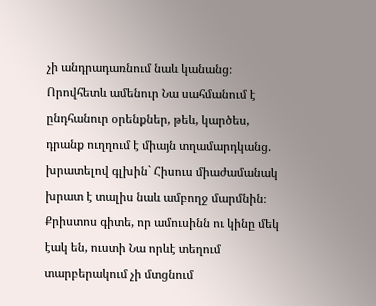չի անդրադառնում նաև կանանց։ Որովհետև ամենուր Նա սահմանում է ընդհանուր օրենքներ, թեև, կարծես, դրանք ուղղում է միայն տղամարդկանց. խրատելով գլխին` Հիսուս միաժամանակ խրատ է տալիս նաև ամբողջ մարմնին։ Քրիստոս գիտե, որ ամուսինն ու կինը մեկ էակ են, ուստի Նա որևէ տեղում տարբերակում չի մտցնում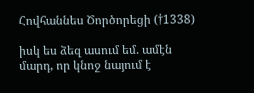Հովհաննես Ծործորեցի (†1338)

իսկ ես ձեզ ասում եմ. ամէն մարդ, որ կնոջ նայում է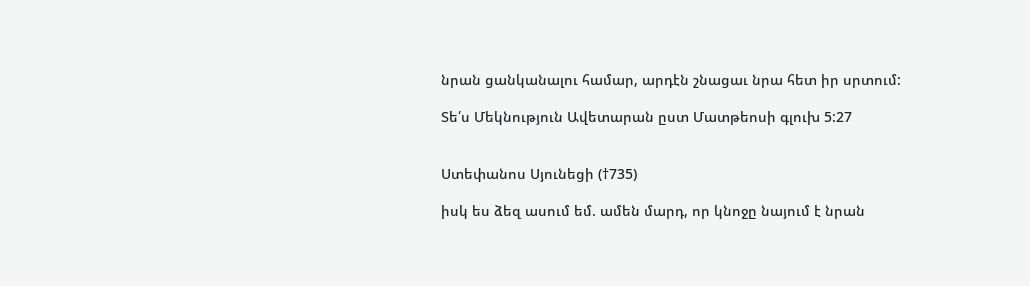նրան ցանկանալու համար, արդէն շնացաւ նրա հետ իր սրտում:

Տե՛ս Մեկնություն Ավետարան ըստ Մատթեոսի գլուխ 5:27


Ստեփանոս Սյունեցի (†735)

իսկ ես ձեզ ասում եմ. ամեն մարդ, որ կնոջը նայում է նրան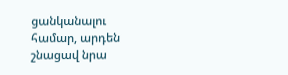ցանկանալու համար, արդեն շնացավ նրա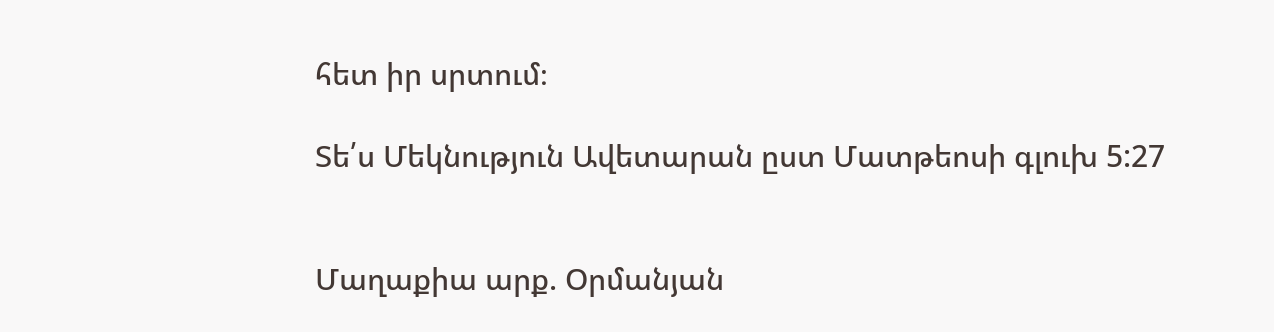հետ իր սրտում։

Տե՛ս Մեկնություն Ավետարան ըստ Մատթեոսի գլուխ 5:27


Մաղաքիա արք. Օրմանյան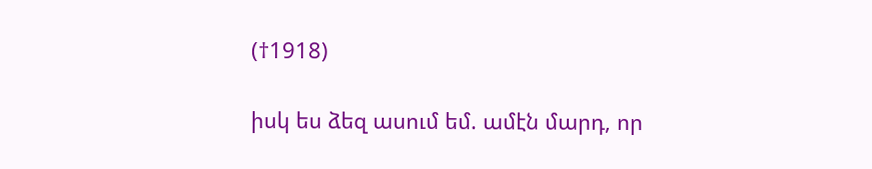(†1918)

իսկ ես ձեզ ասում եմ. ամէն մարդ, որ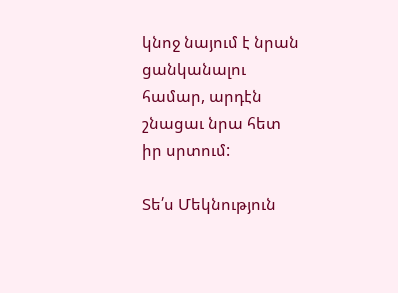կնոջ նայում է նրան ցանկանալու համար, արդէն շնացաւ նրա հետ իր սրտում:

Տե՛ս Մեկնություն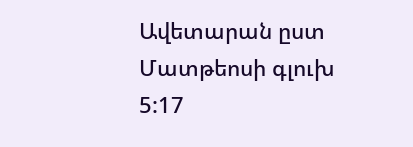Ավետարան ըստ Մատթեոսի գլուխ 5:17